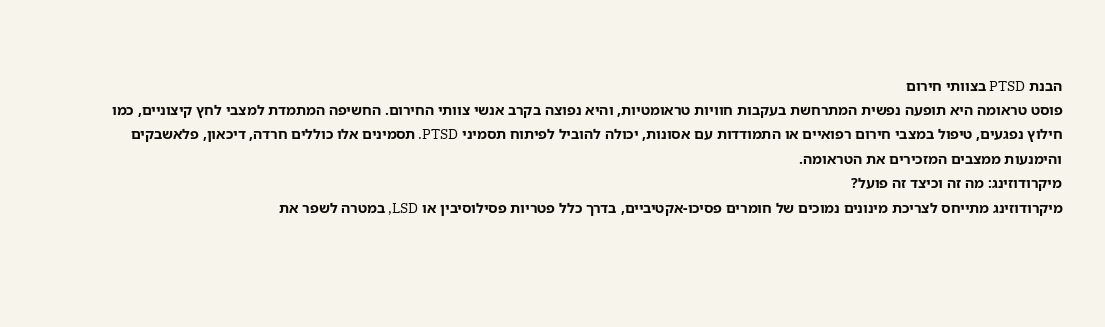הבנת PTSD בצוותי חירום
פוסט טראומה היא תופעה נפשית המתרחשת בעקבות חוויות טראומטיות, והיא נפוצה בקרב אנשי צוותי החירום. החשיפה המתמדת למצבי לחץ קיצוניים, כמו חילוץ נפגעים, טיפול במצבי חירום רפואיים או התמודדות עם אסונות, יכולה להוביל לפיתוח תסמיני PTSD. תסמינים אלו כוללים חרדה, דיכאון, פלאשבקים והימנעות ממצבים המזכירים את הטראומה.
מיקרודוזינג: מה זה וכיצד זה פועל?
מיקרודוזינג מתייחס לצריכת מינונים נמוכים של חומרים פסיכו-אקטיביים, בדרך כלל פטריות פסילוסיבין או LSD, במטרה לשפר את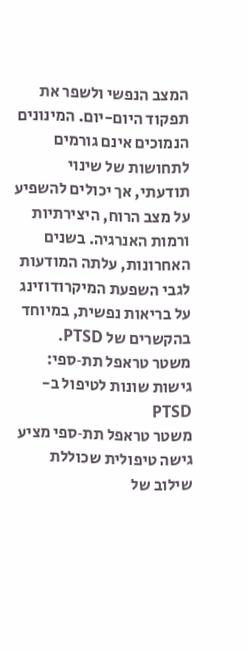המצב הנפשי ולשפר את תפקוד היום-יום. המינונים הנמוכים אינם גורמים לתחושות של שינוי תודעתי, אך יכולים להשפיע על מצב הרוח, היצירתיות ורמות האנרגיה. בשנים האחרונות, עלתה המודעות לגבי השפעת המיקרודוזינג על בריאות נפשית, במיוחד בהקשרים של PTSD.
משטר טראפל תת‑ספי: גישות שונות לטיפול ב-PTSD
משטר טראפל תת‑ספי מציע גישה טיפולית שכוללת שילוב של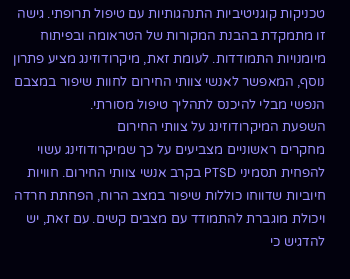טכניקות קוגניטיביות התנהגותיות עם טיפול תרופתי. גישה זו מתמקדת בהבנת המקורות של הטראומה ובפיתוח מיומנויות התמודדות. לעומת זאת, מיקרודוזינג מציע פתרון נוסף, המאפשר לאנשי צוותי החירום לחוות שיפור במצבם הנפשי מבלי להיכנס לתהליך טיפול מסורתי.
השפעת המיקרודוזינג על צוותי החירום
מחקרים ראשוניים מצביעים על כך שמיקרודוזינג עשוי להפחית תסמיני PTSD בקרב אנשי צוותי החירום. חוויות חיוביות שדווחו כוללות שיפור במצב הרוח, הפחתת חרדה ויכולת מוגברת להתמודד עם מצבים קשים. עם זאת, יש להדגיש כי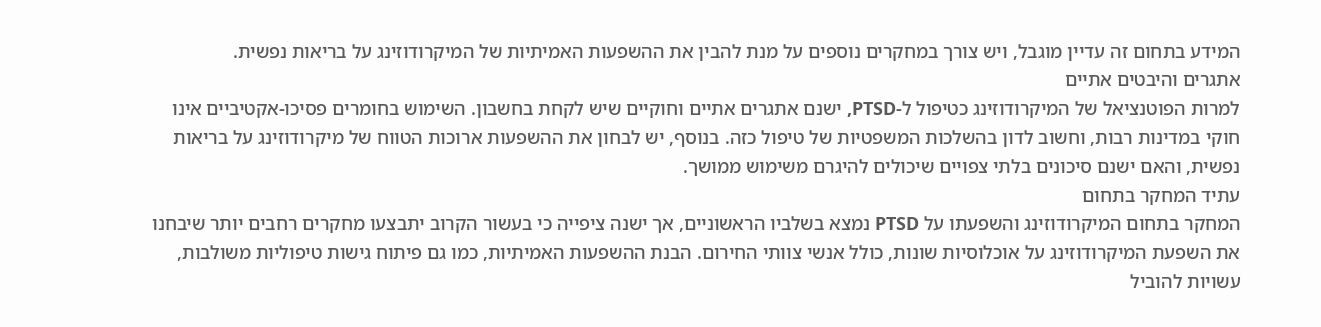המידע בתחום זה עדיין מוגבל, ויש צורך במחקרים נוספים על מנת להבין את ההשפעות האמיתיות של המיקרודוזינג על בריאות נפשית.
אתגרים והיבטים אתיים
למרות הפוטנציאל של המיקרודוזינג כטיפול ל-PTSD, ישנם אתגרים אתיים וחוקיים שיש לקחת בחשבון. השימוש בחומרים פסיכו-אקטיביים אינו חוקי במדינות רבות, וחשוב לדון בהשלכות המשפטיות של טיפול כזה. בנוסף, יש לבחון את ההשפעות ארוכות הטווח של מיקרודוזינג על בריאות נפשית, והאם ישנם סיכונים בלתי צפויים שיכולים להיגרם משימוש ממושך.
עתיד המחקר בתחום
המחקר בתחום המיקרודוזינג והשפעתו על PTSD נמצא בשלביו הראשוניים, אך ישנה ציפייה כי בעשור הקרוב יתבצעו מחקרים רחבים יותר שיבחנו את השפעת המיקרודוזינג על אוכלוסיות שונות, כולל אנשי צוותי החירום. הבנת ההשפעות האמיתיות, כמו גם פיתוח גישות טיפוליות משולבות, עשויות להוביל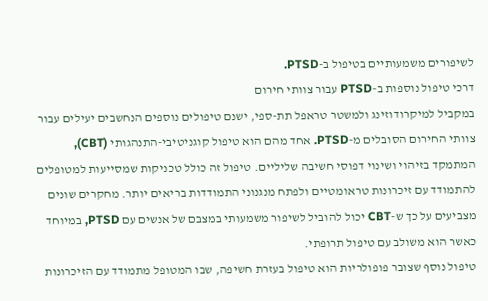לשיפורים משמעותיים בטיפול ב-PTSD.
דרכי טיפול נוספות ב-PTSD עבור צוותי חירום
במקביל למיקרודוזינג ולמשטר טראפל תת-ספי, ישנם טיפולים נוספים הנחשבים יעילים עבור צוותי החירום הסובלים מ-PTSD. אחד מהם הוא טיפול קוגניטיבי-התנהגותי (CBT), המתמקד בזיהוי ושינוי דפוסי חשיבה שליליים. טיפול זה כולל טכניקות שמסייעות למטופלים להתמודד עם זיכרונות טראומטיים ולפתח מנגנוני התמודדות בריאים יותר. מחקרים שונים מצביעים על כך ש-CBT יכול להוביל לשיפור משמעותי במצבם של אנשים עם PTSD, במיוחד כאשר הוא משולב עם טיפול תרופתי.
טיפול נוסף שצובר פופולריות הוא טיפול בעזרת חשיפה, שבו המטופל מתמודד עם הזיכרונות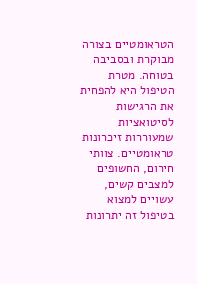הטראומטיים בצורה מבוקרת ובסביבה בטוחה. מטרת הטיפול היא להפחית את הרגישות לסיטואציות שמעוררות זיכרונות טראומטיים. צוותי חירום, החשופים למצבים קשים, עשויים למצוא בטיפול זה יתרונות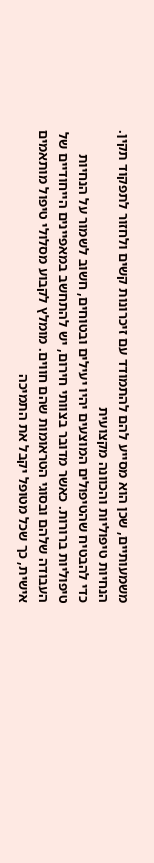משמעותיים, שכן הוא מסייע להם להתמודד עם זיכרונות קשים ולחזור לתפקוד תקין.
הנחיות טיפוליות והכוונה מקצועית
כדי להבטיח שהטיפולים המוצעים יהיו יעילים ובטוחים, חשוב לשמור על הנחיות טיפוליות ברורות. כאשר מדובר בצוותי חירום, יש להתחשב במאפיינים הייחודיים של העבודה שלהם ובסוגי הטראומות שהם חווים. מומלץ לקבוע מסלולי טיפול מותאמים אישית, כך שכל מטופל יקבל את התמיכה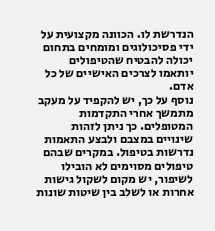הנדרשת לו. הכוונה מקצועית על ידי פסיכולוגים ומומחים בתחום יכולה להבטיח שהטיפולים יותאמו לצרכים האישיים של כל אדם.
נוסף על כך, יש להקפיד על מעקב מתמשך אחרי התקדמות המטופלים. כך ניתן לזהות שינויים במצבם ולבצע התאמות נדרשות בטיפול. במקרים שבהם טיפולים מסוימים לא הובילו לשיפור, יש מקום לשקול גישות אחרות או לשלב בין שיטות שונות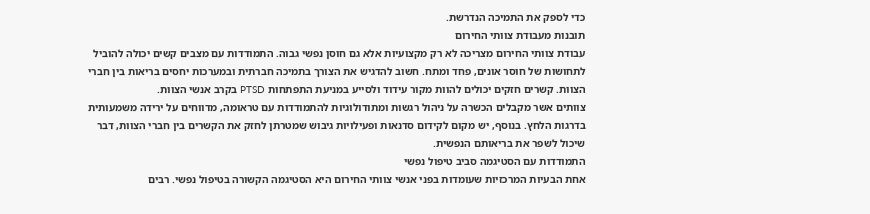כדי לספק את התמיכה הנדרשת.
תובנות מעבודת צוותי החירום
עבודת צוותי החירום מצריכה לא רק מקצועיות אלא גם חוסן נפשי גבוה. התמודדות עם מצבים קשים יכולה להוביל לתחושות של חוסר אונים, פחד ומתח. חשוב להדגיש את הצורך בתמיכה חברתית ובמערכות יחסים בריאות בין חברי הצוות. קשרים חזקים יכולים להוות מקור עידוד ולסייע במניעת התפתחות PTSD בקרב אנשי הצוות.
צוותים אשר מקבלים הכשרה על ניהול רגשות ומתודולוגיות להתמודדות עם טראומה, מדווחים על ירידה משמעותית בדרגות הלחץ. בנוסף, יש מקום לקידום סדנאות ופעילויות גיבוש שמטרתן לחזק את הקשרים בין חברי הצוות, דבר שיכול לשפר את בריאותם הנפשית.
התמודדות עם הסטיגמה סביב טיפול נפשי
אחת הבעיות המרכזיות שעומדות בפני אנשי צוותי החירום היא הסטיגמה הקשורה בטיפול נפשי. רבים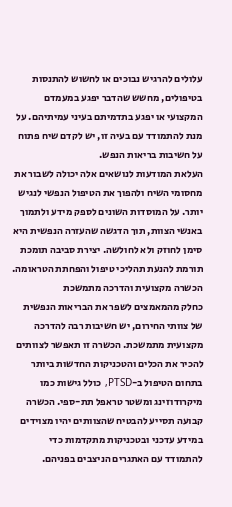עלולים להרגיש נבוכים או לחשוש להתנסות בטיפולים, מחשש שהדבר יפגע במעמדם המקצועי או יפגע בתדמיתם בעיני עמיתיהם. על מנת להתמודד עם בעיה זו, יש לקדם שיח פתוח על חשיבות בריאות הנפש.
העלאת המודעות לנושאים אלה יכולה לשבור את מחסומי השיח ולהפוך את הטיפול הנפשי לנגיש יותר. על המוסדות השונים לספק מידע ולתמוך באנשי הצוות, תוך הדגשה שהעזרה הנפשית היא סימן לחוזק ולא לחולשה. יצירת סביבה תומכת תורמת להנעת תהליכי טיפול והפחתת הטראומה.
הכשרה מקצועית והדרכה מתמשכת
כחלק מהמאמצים לשפר את הבריאות הנפשית של צוותי החירום, יש חשיבות רבה להדרכה מקצועית מתמשכת. הכשרה זו תאפשר לצוותים להכיר את הכלים והטכניקות החדשות ביותר בתחום הטיפול ב-PTSD, כולל גישות כמו מיקרודוזינג ומשטר טראפל תת-ספי. הכשרה קבועה תסייע להבטיח שהצוותים יהיו מצוידים במידע עדכני ובטכניקות מתקדמות כדי להתמודד עם האתגרים הניצבים בפניהם.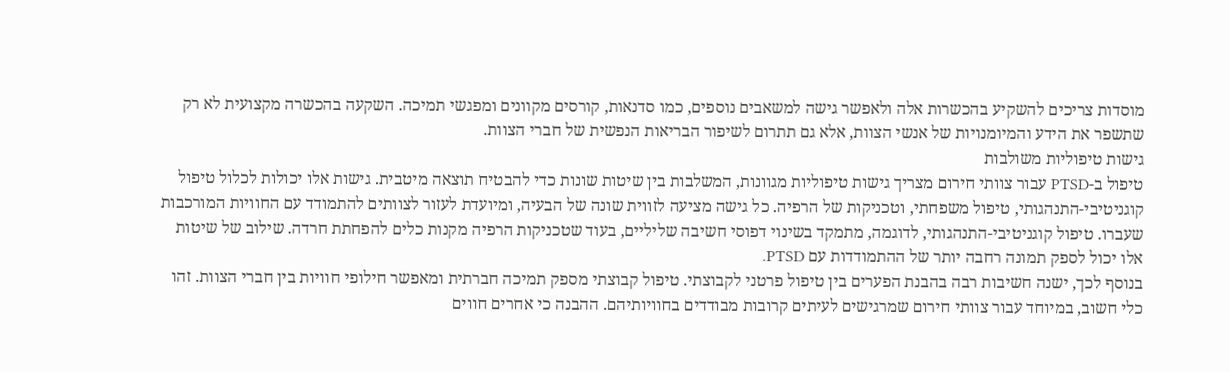מוסדות צריכים להשקיע בהכשרות אלה ולאפשר גישה למשאבים נוספים, כמו סדנאות, קורסים מקוונים ומפגשי תמיכה. השקעה בהכשרה מקצועית לא רק שתשפר את הידע והמיומנויות של אנשי הצוות, אלא גם תתרום לשיפור הבריאות הנפשית של חברי הצוות.
גישות טיפוליות משולבות
טיפול ב-PTSD עבור צוותי חירום מצריך גישות טיפוליות מגוונות, המשלבות בין שיטות שונות כדי להבטיח תוצאה מיטבית. גישות אלו יכולות לכלול טיפול קוגניטיבי-התנהגותי, טיפול משפחתי, וטכניקות של הרפיה. כל גישה מציעה לזווית שונה של הבעיה, ומיועדת לעזור לצוותים להתמודד עם החוויות המורכבות שעברו. טיפול קוגניטיבי-התנהגותי, לדוגמה, מתמקד בשינוי דפוסי חשיבה שליליים, בעוד שטכניקות הרפיה מקנות כלים להפחתת חרדה. שילוב של שיטות אלו יכול לספק תמונה רחבה יותר של ההתמודדות עם PTSD.
בנוסף לכך, ישנה חשיבות רבה בהבנת הפערים בין טיפול פרטני לקבוצתי. טיפול קבוצתי מספק תמיכה חברתית ומאפשר חילופי חוויות בין חברי הצוות. זהו כלי חשוב, במיוחד עבור צוותי חירום שמרגישים לעיתים קרובות מבודדים בחוויותיהם. ההבנה כי אחרים חווים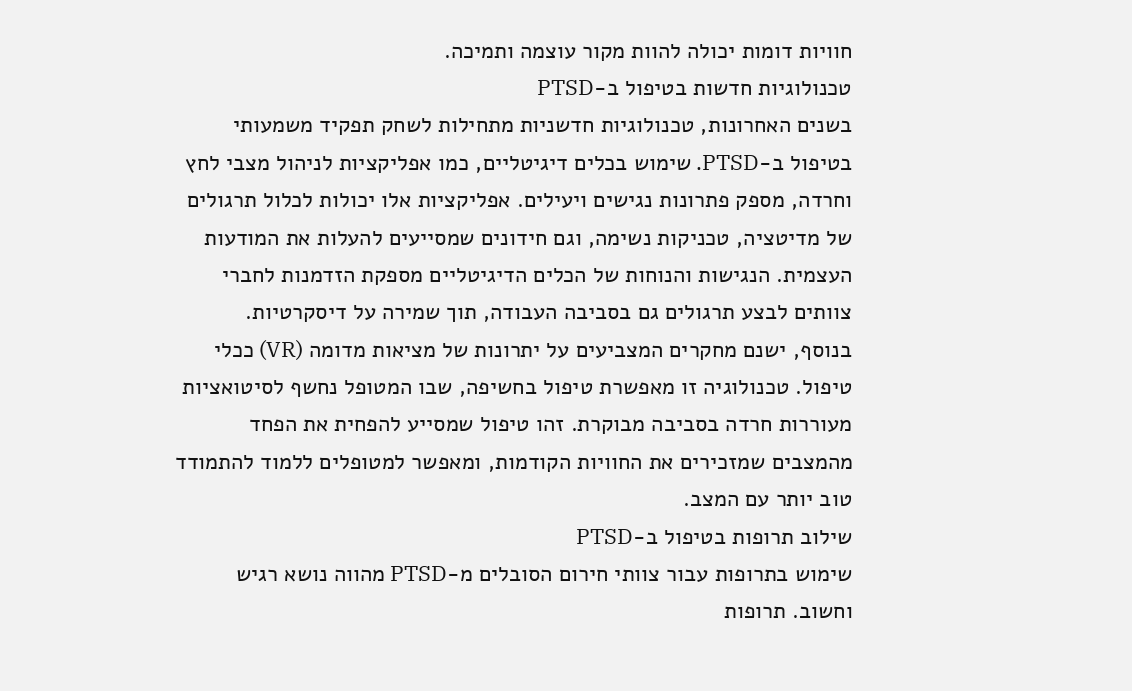חוויות דומות יכולה להוות מקור עוצמה ותמיכה.
טכנולוגיות חדשות בטיפול ב-PTSD
בשנים האחרונות, טכנולוגיות חדשניות מתחילות לשחק תפקיד משמעותי בטיפול ב-PTSD. שימוש בכלים דיגיטליים, כמו אפליקציות לניהול מצבי לחץ וחרדה, מספק פתרונות נגישים ויעילים. אפליקציות אלו יכולות לכלול תרגולים של מדיטציה, טכניקות נשימה, וגם חידונים שמסייעים להעלות את המודעות העצמית. הנגישות והנוחות של הכלים הדיגיטליים מספקת הזדמנות לחברי צוותים לבצע תרגולים גם בסביבה העבודה, תוך שמירה על דיסקרטיות.
בנוסף, ישנם מחקרים המצביעים על יתרונות של מציאות מדומה (VR) ככלי טיפול. טכנולוגיה זו מאפשרת טיפול בחשיפה, שבו המטופל נחשף לסיטואציות מעוררות חרדה בסביבה מבוקרת. זהו טיפול שמסייע להפחית את הפחד מהמצבים שמזכירים את החוויות הקודמות, ומאפשר למטופלים ללמוד להתמודד טוב יותר עם המצב.
שילוב תרופות בטיפול ב-PTSD
שימוש בתרופות עבור צוותי חירום הסובלים מ-PTSD מהווה נושא רגיש וחשוב. תרופות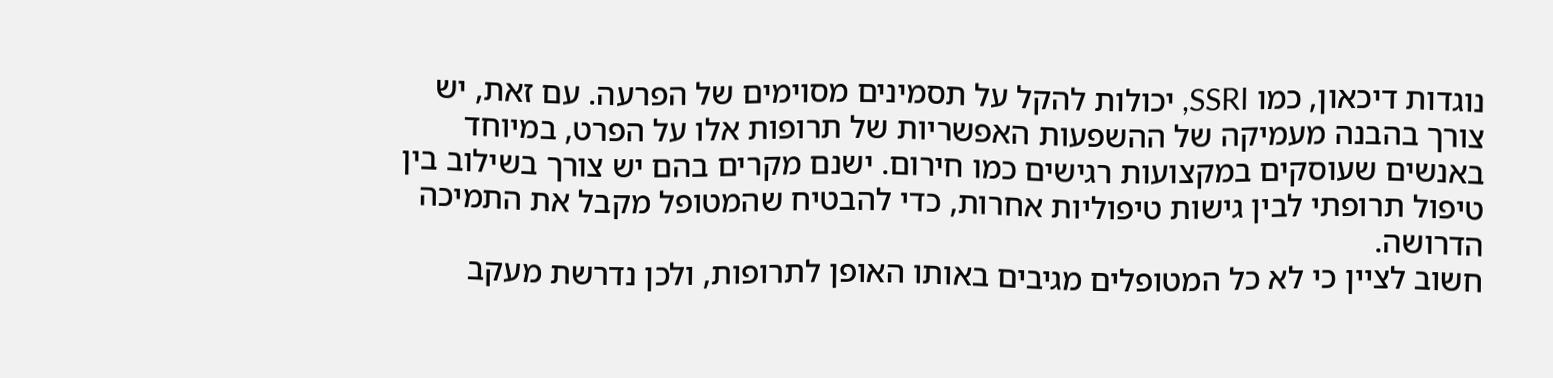נוגדות דיכאון, כמו SSRI, יכולות להקל על תסמינים מסוימים של הפרעה. עם זאת, יש צורך בהבנה מעמיקה של ההשפעות האפשריות של תרופות אלו על הפרט, במיוחד באנשים שעוסקים במקצועות רגישים כמו חירום. ישנם מקרים בהם יש צורך בשילוב בין טיפול תרופתי לבין גישות טיפוליות אחרות, כדי להבטיח שהמטופל מקבל את התמיכה הדרושה.
חשוב לציין כי לא כל המטופלים מגיבים באותו האופן לתרופות, ולכן נדרשת מעקב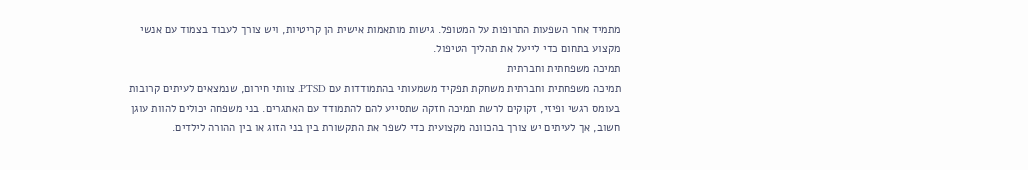מתמיד אחר השפעות התרופות על המטופל. גישות מותאמות אישית הן קריטיות, ויש צורך לעבוד בצמוד עם אנשי מקצוע בתחום כדי לייעל את תהליך הטיפול.
תמיכה משפחתית וחברתית
תמיכה משפחתית וחברתית משחקת תפקיד משמעותי בהתמודדות עם PTSD. צוותי חירום, שנמצאים לעיתים קרובות בעומס רגשי ופיזי, זקוקים לרשת תמיכה חזקה שתסייע להם להתמודד עם האתגרים. בני משפחה יכולים להוות עוגן חשוב, אך לעיתים יש צורך בהכוונה מקצועית כדי לשפר את התקשורת בין בני הזוג או בין ההורה לילדים.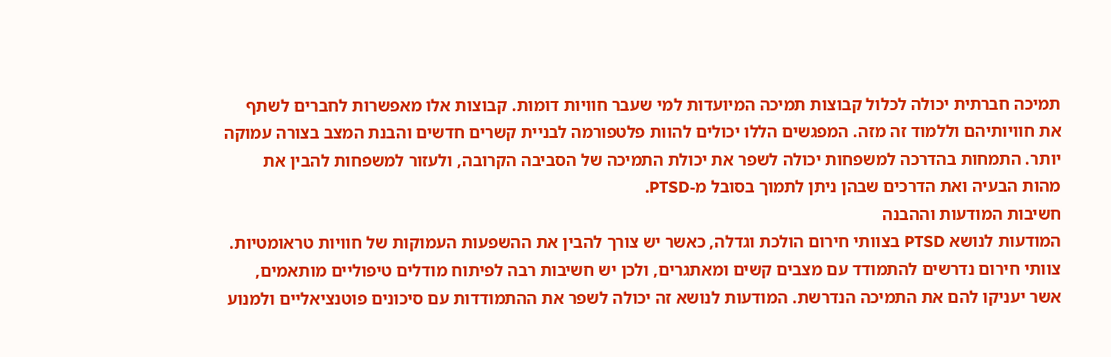תמיכה חברתית יכולה לכלול קבוצות תמיכה המיועדות למי שעבר חוויות דומות. קבוצות אלו מאפשרות לחברים לשתף את חוויותיהם וללמוד זה מזה. המפגשים הללו יכולים להוות פלטפורמה לבניית קשרים חדשים והבנת המצב בצורה עמוקה יותר. התמחות בהדרכה למשפחות יכולה לשפר את יכולת התמיכה של הסביבה הקרובה, ולעזור למשפחות להבין את מהות הבעיה ואת הדרכים שבהן ניתן לתמוך בסובל מ-PTSD.
חשיבות המודעות וההבנה
המודעות לנושא PTSD בצוותי חירום הולכת וגדלה, כאשר יש צורך להבין את ההשפעות העמוקות של חוויות טראומטיות. צוותי חירום נדרשים להתמודד עם מצבים קשים ומאתגרים, ולכן יש חשיבות רבה לפיתוח מודלים טיפוליים מותאמים, אשר יעניקו להם את התמיכה הנדרשת. המודעות לנושא זה יכולה לשפר את ההתמודדות עם סיכונים פוטנציאליים ולמנוע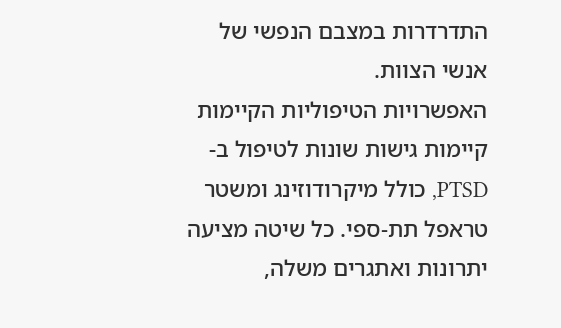התדרדרות במצבם הנפשי של אנשי הצוות.
האפשרויות הטיפוליות הקיימות
קיימות גישות שונות לטיפול ב-PTSD, כולל מיקרודוזינג ומשטר טראפל תת‑ספי. כל שיטה מציעה יתרונות ואתגרים משלה,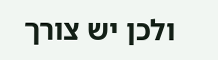ולכן יש צורך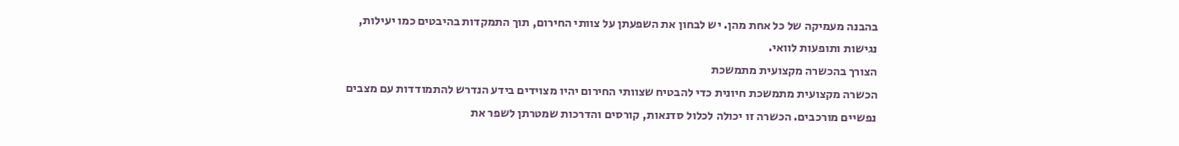בהבנה מעמיקה של כל אחת מהן. יש לבחון את השפעתן על צוותי החירום, תוך התמקדות בהיבטים כמו יעילות, נגישות ותופעות לוואי.
הצורך בהכשרה מקצועית מתמשכת
הכשרה מקצועית מתמשכת חיונית כדי להבטיח שצוותי החירום יהיו מצוידים בידע הנדרש להתמודדות עם מצבים נפשיים מורכבים. הכשרה זו יכולה לכלול סדנאות, קורסים והדרכות שמטרתן לשפר את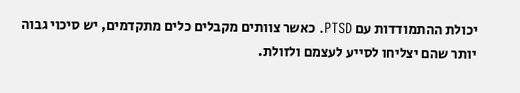יכולת ההתמודדות עם PTSD. כאשר צוותים מקבלים כלים מתקדמים, יש סיכוי גבוה יותר שהם יצליחו לסייע לעצמם ולזולת.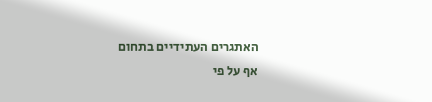האתגרים העתידיים בתחום
אף על פי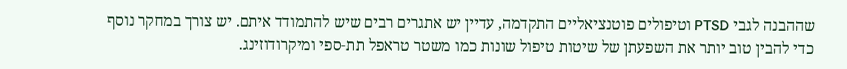שההבנה לגבי PTSD וטיפולים פוטנציאליים התקדמה, עדיין יש אתגרים רבים שיש להתמודד איתם. יש צורך במחקר נוסף כדי להבין טוב יותר את השפעתן של שיטות טיפול שונות כמו משטר טראפל תת‑ספי ומיקרודוזינג.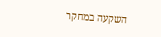השקעה במחקר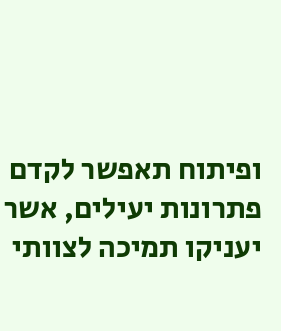ופיתוח תאפשר לקדם פתרונות יעילים, אשר יעניקו תמיכה לצוותי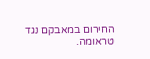החירום במאבקם נגד טראומה.